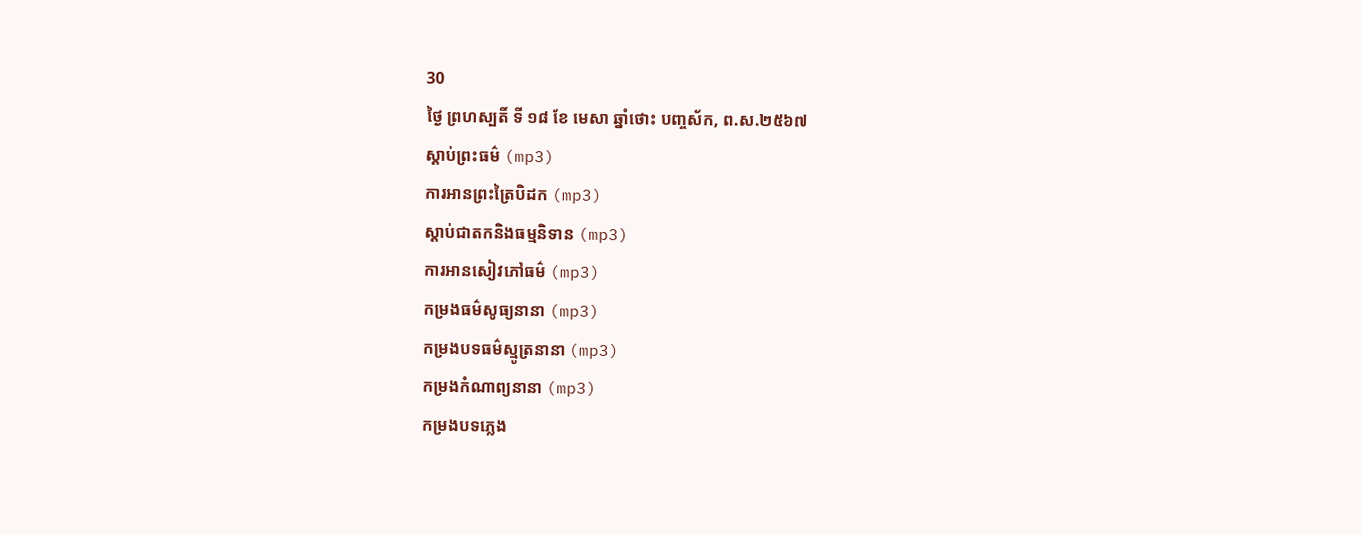30
ថ្ងៃ ព្រហស្បតិ៍ ទី ១៨ ខែ មេសា ឆ្នាំថោះ បញ្ចស័ក, ព.ស.២៥៦៧
ស្តាប់ព្រះធម៌ (mp3)
ការអានព្រះត្រៃបិដក (mp3)
ស្តាប់ជាតកនិងធម្មនិទាន (mp3)
ការអានសៀវភៅធម៌ (mp3)
កម្រងធម៌សូធ្យនានា (mp3)
កម្រងបទធម៌ស្មូត្រនានា (mp3)
កម្រងកំណាព្យនានា (mp3)
កម្រងបទភ្លេង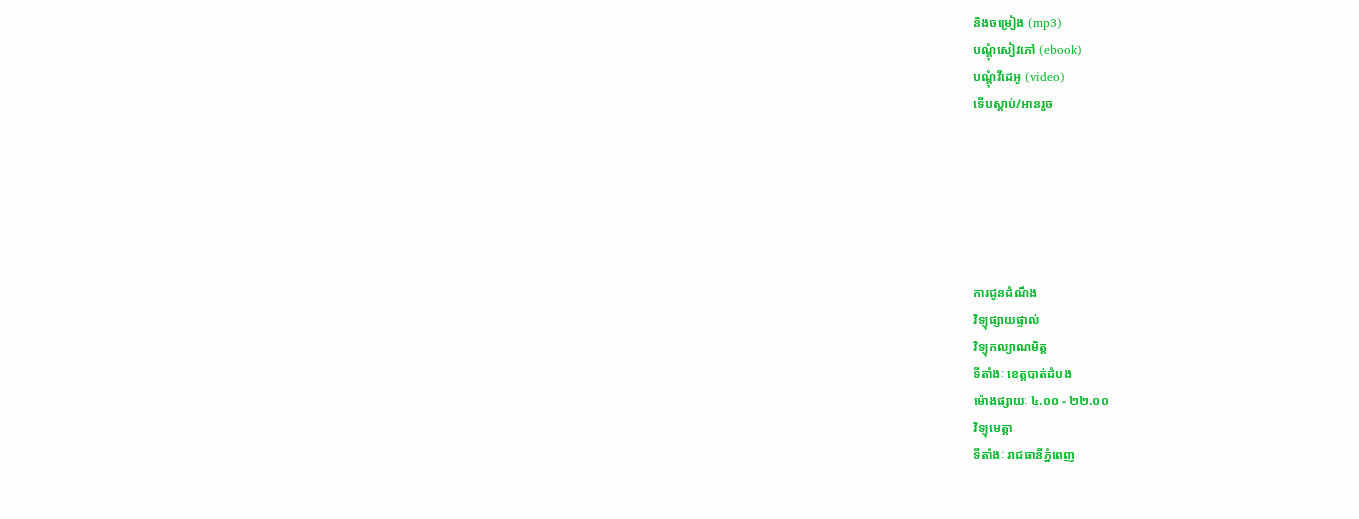និងចម្រៀង (mp3)
បណ្តុំសៀវភៅ (ebook)
បណ្តុំវីដេអូ (video)
ទើបស្តាប់/អានរួច






ការជូនដំណឹង
វិទ្យុផ្សាយផ្ទាល់
វិទ្យុកល្យាណមិត្ត
ទីតាំងៈ ខេត្តបាត់ដំបង
ម៉ោងផ្សាយៈ ៤.០០ - ២២.០០
វិទ្យុមេត្តា
ទីតាំងៈ រាជធានីភ្នំពេញ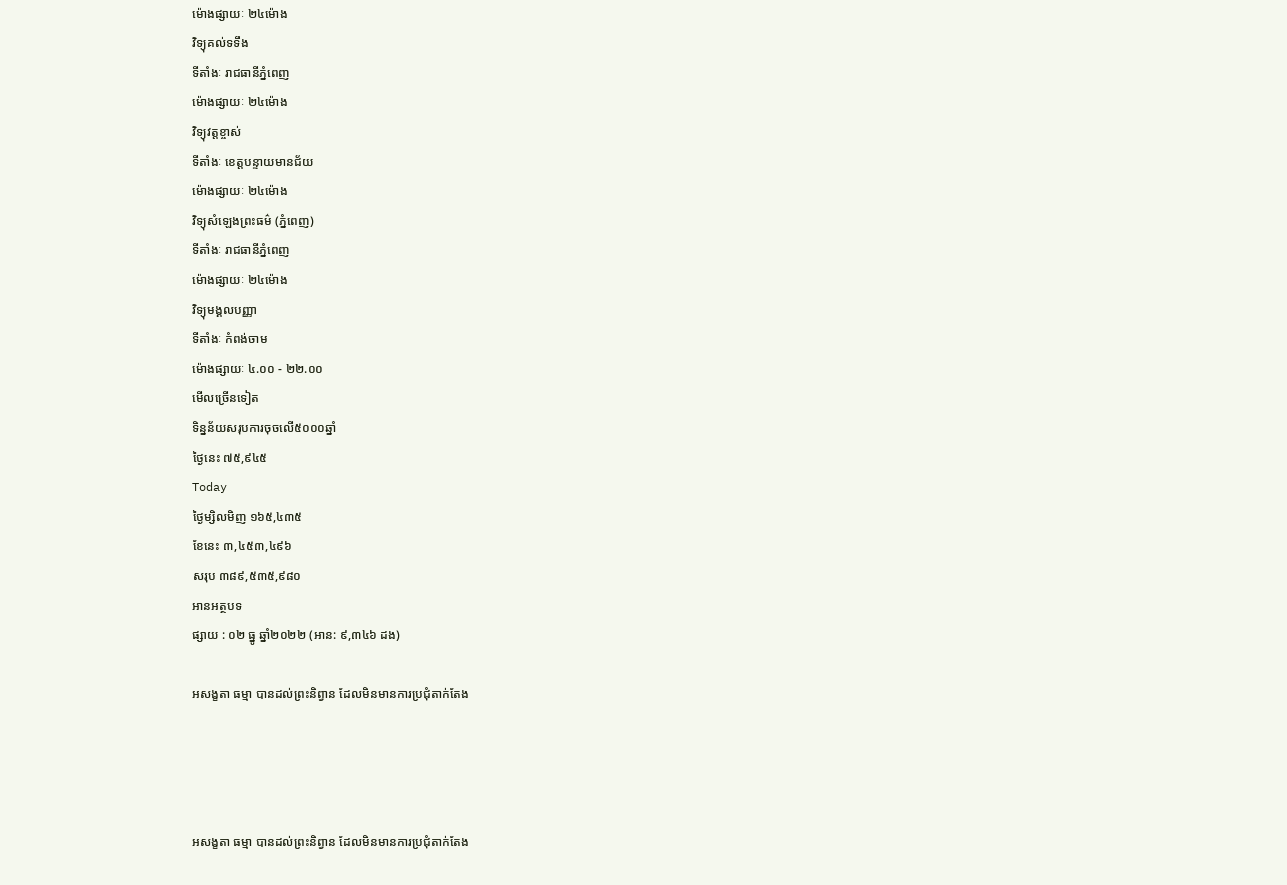ម៉ោងផ្សាយៈ ២៤ម៉ោង
វិទ្យុគល់ទទឹង
ទីតាំងៈ រាជធានីភ្នំពេញ
ម៉ោងផ្សាយៈ ២៤ម៉ោង
វិទ្យុវត្តខ្ចាស់
ទីតាំងៈ ខេត្តបន្ទាយមានជ័យ
ម៉ោងផ្សាយៈ ២៤ម៉ោង
វិទ្យុសំឡេងព្រះធម៌ (ភ្នំពេញ)
ទីតាំងៈ រាជធានីភ្នំពេញ
ម៉ោងផ្សាយៈ ២៤ម៉ោង
វិទ្យុមង្គលបញ្ញា
ទីតាំងៈ កំពង់ចាម
ម៉ោងផ្សាយៈ ៤.០០ - ២២.០០
មើលច្រើនទៀត
ទិន្នន័យសរុបការចុចលើ៥០០០ឆ្នាំ
ថ្ងៃនេះ ៧៥,៩៤៥
Today
ថ្ងៃម្សិលមិញ ១៦៥,៤៣៥
ខែនេះ ៣,៤៥៣,៤៩៦
សរុប ៣៨៩,៥៣៥,៩៨០
អានអត្ថបទ
ផ្សាយ : ០២ ធ្នូ ឆ្នាំ២០២២ (អាន: ៩,៣៤៦ ដង)

អសង្ខតា ធម្មា បានដល់ព្រះនិព្វាន ដែលមិនមានការប្រជុំតាក់តែង




អសង្ខតា ធម្មា បានដល់ព្រះនិព្វាន ដែលមិនមានការប្រជុំតាក់តែង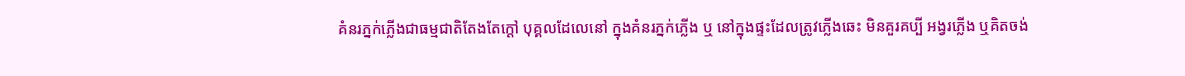គំនរភ្នក់ភ្លើងជាធម្មជាតិតែងតែក្តៅ បុគ្គលដែលេនៅ ក្នុងគំនរភ្នក់ភ្លើង ឬ នៅក្នុងផ្ទះដែលត្រូវភ្លើងឆេះ មិនគួរគប្បី អង្វរភ្លើង ឬគិតចង់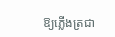ឱ្យភ្លើងត្រជា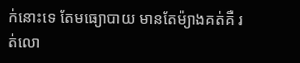ក់នោះទេ តែមធ្យោបាយ មានតែម៉្យាងគត់គឺ រត់លោ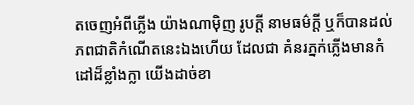តចេញអំពីភ្លើង យ៉ាងណាម៉ិញ រូបក្តី នាមធម៌ក្តី ឬក៏បានដល់ភពជាតិកំណើតនេះឯងហើយ ដែលជា គំនរភ្នក់ភ្លើងមានកំដៅដ៏ខ្លាំងក្លា យើងដាច់ខា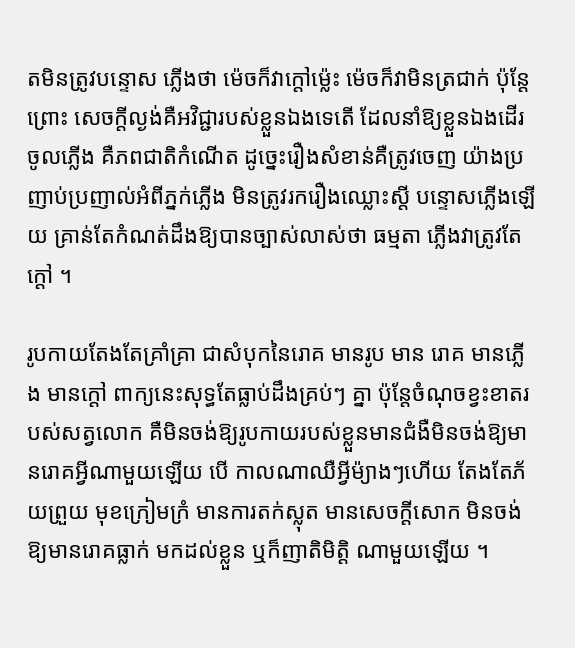តមិនត្រូវបន្ទោស ភ្លើងថា ម៉េចក៏វាក្តៅម៉្លេះ ម៉េចក៏វាមិនត្រជាក់ ប៉ុន្តែព្រោះ សេចក្តីល្ងង់គឺអវិជ្ជារបស់ខ្លួនឯងទេតើ ដែលនាំឱ្យខ្លួនឯងដើរ ចូលភ្លើង គឺភពជាតិកំណើត ដូច្នេះរឿងសំខាន់គឺត្រូវចេញ យ៉ាងប្រញាប់ប្រញាល់អំពីភ្នក់ភ្លើង មិនត្រូវរករឿងឈ្លោះស្តី បន្ទោសភ្លើងឡើយ គ្រាន់តែកំណត់ដឹងឱ្យបានច្បាស់លាស់ថា ធម្មតា ភ្លើងវាត្រូវតែក្តៅ ។

រូបកាយតែងតែគ្រាំគ្រា ជាសំបុកនៃរោគ មានរូប មាន រោគ មានភ្លើង មានក្តៅ ពាក្យនេះសុទ្ធតែធ្លាប់ដឹងគ្រប់ៗ គ្នា ប៉ុន្តែចំណុចខ្វះខាតរបស់សត្វលោក គឺមិនចង់ឱ្យរូបកាយរបស់ខ្លួនមានជំងឺមិនចង់ឱ្យមានរោគអ្វីណាមួយឡើយ បើ កាលណាឈឺអ្វីម៉្យាងៗហើយ តែងតែភ័យព្រួយ មុខក្រៀមក្រំ មានការតក់ស្លុត មានសេចក្តីសោក មិនចង់ឱ្យមានរោគធ្លាក់ មកដល់ខ្លួន ឬក៏ញាតិមិត្តិ ណាមួយឡើយ ។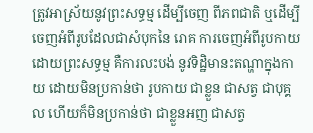ត្រូវអាស្រ័យនូវព្រះសទ្ធម្ម ដើម្បីចេញ ពីភពជាតិ ឬដើម្បីចេញអំពីរូបដែលជាសំបុកនៃ រោគ ការចេញអំពីរូបកាយ ដោយព្រះសទ្ធម្ម គឺការលះបង់ នូវទិដ្ឋិមានះតណ្ហាក្នុងកាយ ដោយមិនប្រកាន់ថា រូបកាយ ជាខ្លួន ជាសត្វ ជាបុគ្គល ហើយក៏មិនប្រកាន់ថា ជាខ្លួនអញ ជាសត្វ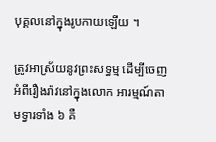បុគ្គលនៅក្នុងរូបកាយឡើយ ។

ត្រូវអាស្រ័យនូវព្រះសទ្ធម្ម ដើម្បីចេញ អំពីរឿងរ៉ាវនៅក្នុងលោក អារម្មណ៍តាមទ្វារទាំង ៦ គឺ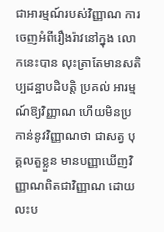ជាអារម្មណ៍របស់វិញ្ញាណ ការចេញអំពីរឿងរ៉ាវនៅក្នុង លោកនេះបាន លុះត្រាតែមានសតិប្បដន្ឋាបដិបត្តិ ប្រគល់ អារម្មណ៍ឱ្យវិញ្ញាណ ហើយមិនប្រកាន់នូវវិញ្ញាណថា ជាសត្វ បុគ្គលតួខ្លួន មានបញ្ញាឃើញវិញ្ញាណពិតជាវិញ្ញាណ ដោយ លះប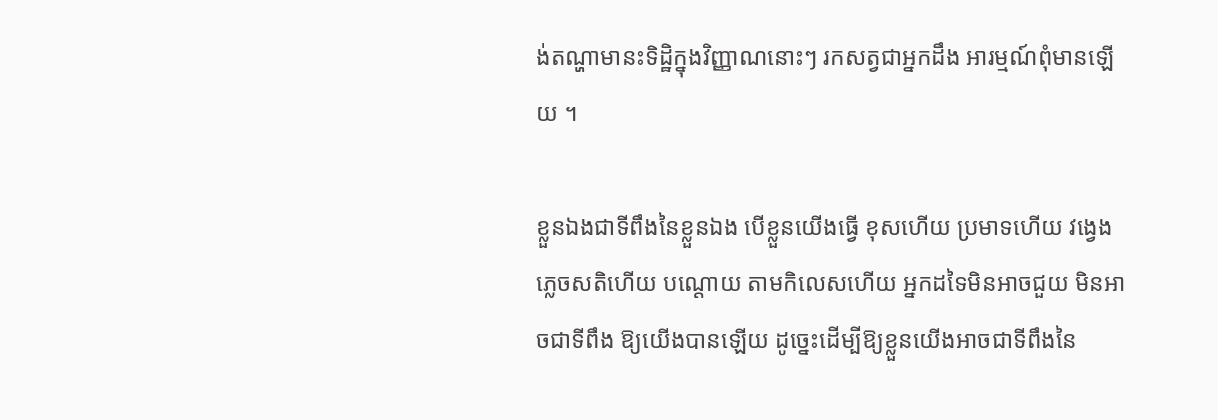ង់តណ្ហាមានះទិដ្ឋិក្នុងវិញ្ញាណនោះៗ រកសត្វជាអ្នកដឹង អារម្មណ៍ពុំមានឡើយ ។

ខ្លួនឯងជាទីពឹងនៃខ្លួនឯង បើខ្លួនយើងធ្វើ ខុសហើយ ប្រមាទហើយ វង្វេងភ្លេចសតិហើយ បណ្តោយ តាមកិលេសហើយ អ្នកដទៃមិនអាចជួយ មិនអាចជាទីពឹង ឱ្យយើងបានឡើយ ដូច្នេះដើម្បីឱ្យខ្លួនយើងអាចជាទីពឹងនៃ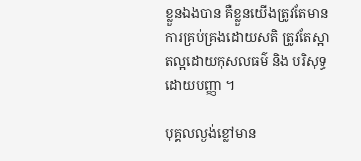ខ្លួនឯងបាន គឺខ្លួនយើងត្រូវតែមានការគ្រប់គ្រងដោយសតិ ត្រូវតែស្អាតល្អដោយកុសលធម៌ និង បរិសុទ្ធដោយបញ្ញា ។

បុគ្គលល្ងង់ខ្លៅមាន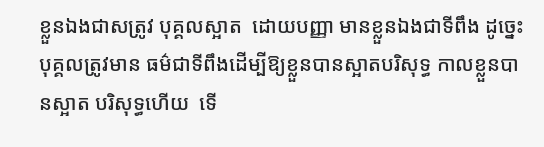ខ្លួនឯងជាសត្រូវ បុគ្គលស្អាត  ដោយបញ្ញា មានខ្លួនឯងជាទីពឹង ដូច្នេះបុគ្គលត្រូវមាន ធម៌ជាទីពឹងដើម្បីឱ្យខ្លួនបានស្អាតបរិសុទ្ធ កាលខ្លួនបានស្អាត បរិសុទ្ធហើយ  ទើ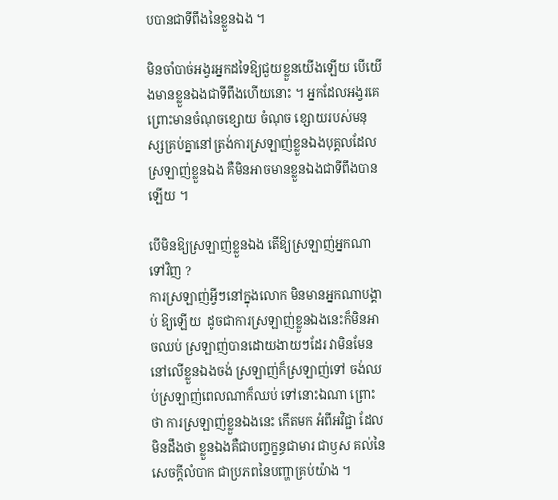បបានជាទីពឹងនៃខ្លួនឯង ។

មិនចាំបាច់អង្វរអ្នកដទៃឱ្យជួយខ្លួនយើងឡើយ បើយើងមានខ្លួនឯងជាទីពឹងហើយនោះ ។ អ្នកដែលអង្វរគេព្រោះមានចំណុចខ្សោយ ចំណុច ខ្សោយរបស់មនុស្សគ្រប់គ្នានៅត្រង់ការស្រឡាញ់ខ្លួនឯងបុគ្គលដែលស្រឡាញ់ខ្លួនឯង គឺមិនអាចមានខ្លួនឯងជាទីពឹងបាន ឡើយ ។

បើមិនឱ្យស្រឡាញ់ខ្លួនឯង តើឱ្យស្រឡាញ់អ្នកណា ទៅវិញ ?
ការស្រឡាញ់អ្វីៗនៅក្នុងលោក មិនមានអ្នកណាបង្គាប់ ឱ្យឡើយ  ដូចជាការស្រឡាញ់ខ្លួនឯងនេះក៏មិនអាចឈប់ ស្រឡាញ់បានដោយងាយៗដែរ វាមិនមែននៅលើខ្លួនឯងចង់ ស្រឡាញ់ក៏ស្រឡាញ់ទៅ ចង់ឈប់ស្រឡាញ់ពេលណាក៏ឈប់ ទៅនោះឯណា ព្រោះថា ការស្រឡាញ់ខ្លួនឯងនេះ កើតមក អំពីអវិជ្ជា ដែលមិនដឹងថា ខ្លួនឯងគឺជាបញ្ចក្ខន្ធជាមារ ជាឫស គល់នៃសេចក្តីលំបាក ជាប្រភពនៃបញ្ហាគ្រប់យ៉ាង ។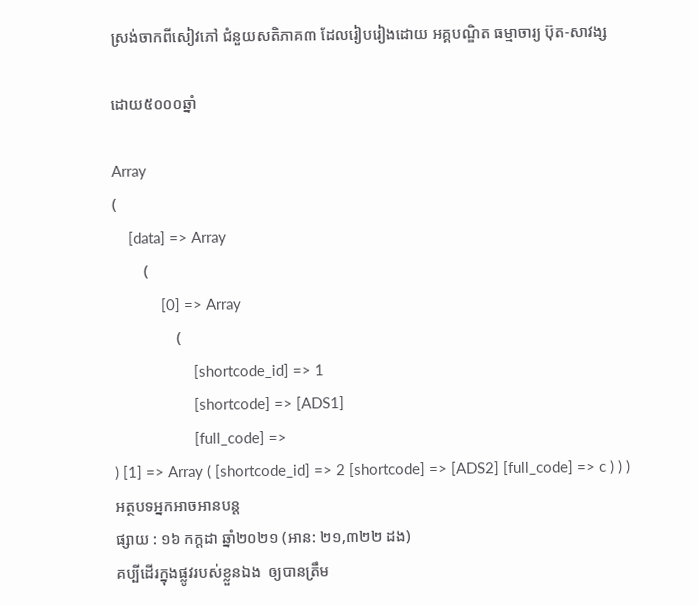ស្រង់ចាកពីសៀវភៅ ជំនួយសតិភាគ៣ ដែលរៀបរៀងដោយ អគ្គបណ្ឌិត ធម្មាចារ្យ ប៊ុត-សាវង្ស

ដោយ៥០០០ឆ្នាំ

Array
(
    [data] => Array
        (
            [0] => Array
                (
                    [shortcode_id] => 1
                    [shortcode] => [ADS1]
                    [full_code] =>
) [1] => Array ( [shortcode_id] => 2 [shortcode] => [ADS2] [full_code] => c ) ) )
អត្ថបទអ្នកអាចអានបន្ត
ផ្សាយ : ១៦ កក្តដា ឆ្នាំ២០២១ (អាន: ២១,៣២២ ដង)
គប្បីដើរក្នុងផ្លូវរបស់ខ្លួនឯង  ឲ្យបានត្រឹម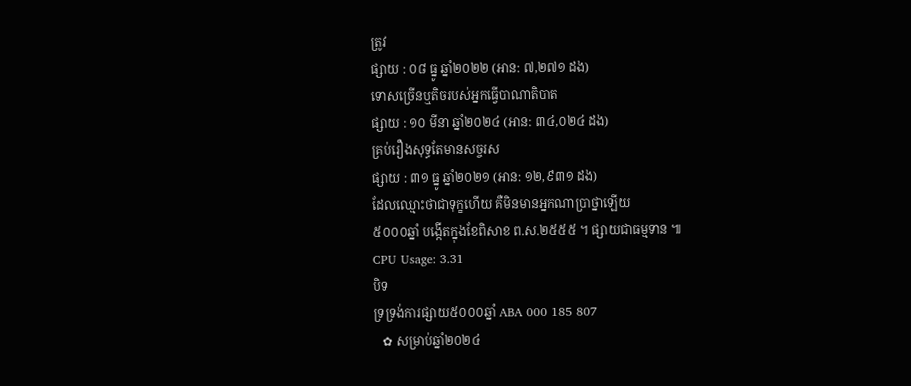ត្រូវ
ផ្សាយ : ០៨ ធ្នូ ឆ្នាំ២០២២ (អាន: ៧,២៧១ ដង)
ទោសច្រើនឬតិចរបស់អ្នកធ្វើបាណាតិបាត
ផ្សាយ : ១០ មីនា ឆ្នាំ២០២៤ (អាន: ៣៤,០២៤ ដង)
គ្រប់រឿងសុទ្ធតែមានសច្ចរស
ផ្សាយ : ៣១ ធ្នូ ឆ្នាំ២០២១ (អាន: ១២,៩៣១ ដង)
ដែលឈ្មោះថាជាទុក្ខហើយ គឺមិនមានអ្នកណាប្រាថ្នាឡើយ
៥០០០ឆ្នាំ បង្កើតក្នុងខែពិសាខ ព.ស.២៥៥៥ ។ ផ្សាយជាធម្មទាន ៕
CPU Usage: 3.31
បិទ
ទ្រទ្រង់ការផ្សាយ៥០០០ឆ្នាំ ABA 000 185 807
   ✿ សម្រាប់ឆ្នាំ២០២៤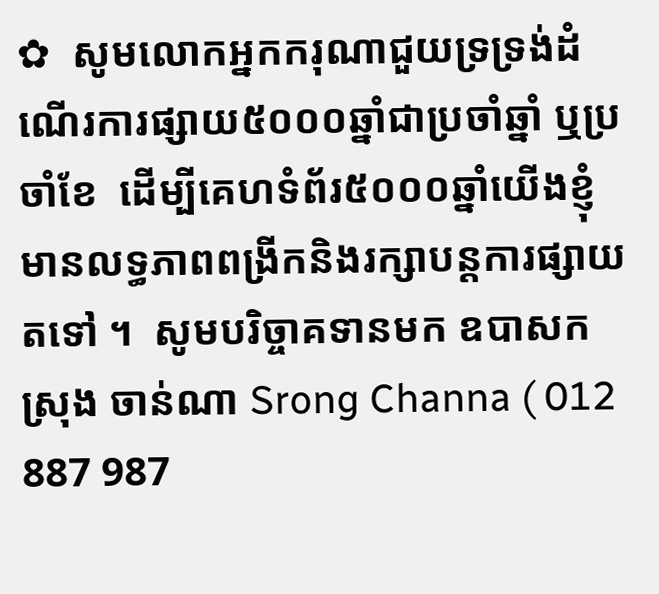✿  សូមលោកអ្នកករុណាជួយទ្រទ្រង់ដំណើរការផ្សាយ៥០០០ឆ្នាំជាប្រចាំឆ្នាំ ឬប្រចាំខែ  ដើម្បីគេហទំព័រ៥០០០ឆ្នាំយើងខ្ញុំមានលទ្ធភាពពង្រីកនិងរក្សាបន្តការផ្សាយតទៅ ។  សូមបរិច្ចាគទានមក ឧបាសក ស្រុង ចាន់ណា Srong Channa ( 012 887 987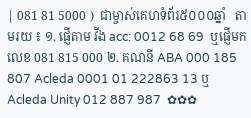| 081 81 5000 )  ជាម្ចាស់គេហទំព័រ៥០០០ឆ្នាំ   តាមរយ ៖ ១. ផ្ញើតាម វីង acc: 0012 68 69  ឬផ្ញើមកលេខ 081 815 000 ២. គណនី ABA 000 185 807 Acleda 0001 01 222863 13 ឬ Acleda Unity 012 887 987  ✿✿✿